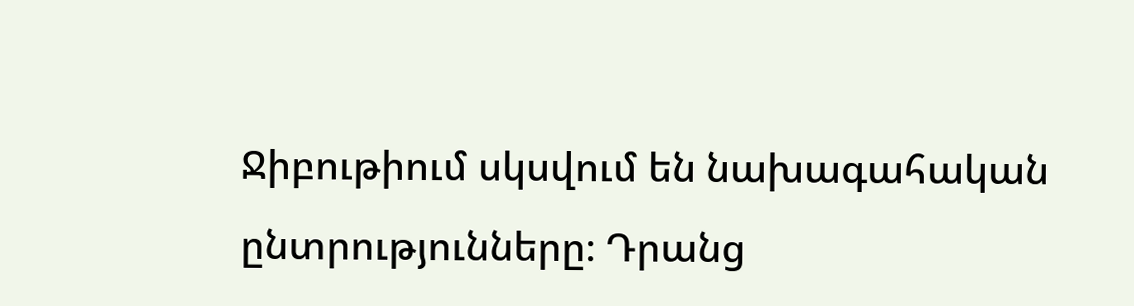Ջիբութիում սկսվում են նախագահական ընտրությունները։ Դրանց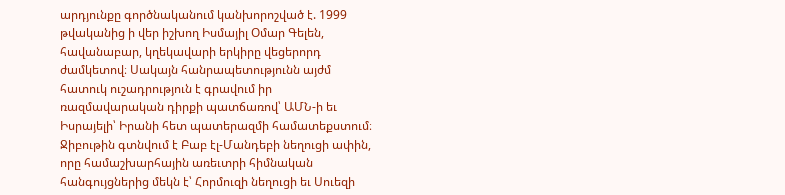արդյունքը գործնականում կանխորոշված է. 1999 թվականից ի վեր իշխող Իսմայիլ Օմար Գելեն, հավանաբար, կղեկավարի երկիրը վեցերորդ ժամկետով։ Սակայն հանրապետությունն այժմ հատուկ ուշադրություն է գրավում իր ռազմավարական դիրքի պատճառով՝ ԱՄՆ-ի եւ Իսրայելի՝ Իրանի հետ պատերազմի համատեքստում։
Ջիբութին գտնվում է Բաբ էլ-Մանդեբի նեղուցի ափին, որը համաշխարհային առեւտրի հիմնական հանգույցներից մեկն է՝ Հորմուզի նեղուցի եւ Սուեզի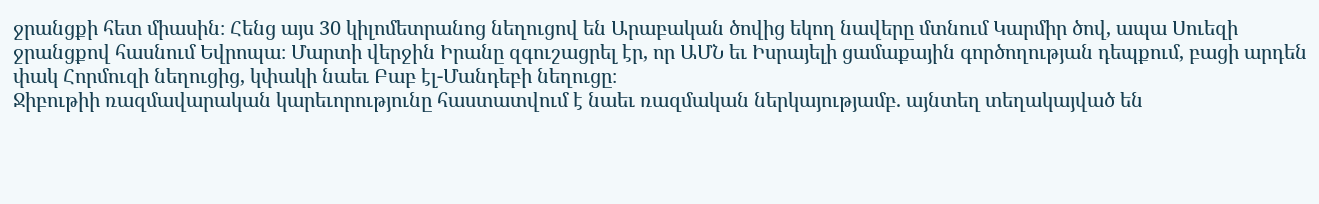ջրանցքի հետ միասին։ Հենց այս 30 կիլոմետրանոց նեղուցով են Արաբական ծովից եկող նավերը մտնում Կարմիր ծով, ապա Սուեզի ջրանցքով հասնում Եվրոպա։ Մարտի վերջին Իրանը զգուշացրել էր, որ ԱՄՆ եւ Իսրայելի ցամաքային գործողության դեպքում, բացի արդեն փակ Հորմուզի նեղուցից, կփակի նաեւ Բաբ էլ-Մանդեբի նեղուցը։
Ջիբութիի ռազմավարական կարեւորությունը հաստատվում է նաեւ ռազմական ներկայությամբ. այնտեղ տեղակայված են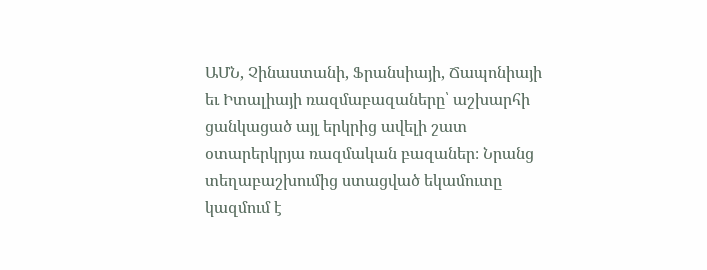ԱՄՆ, Չինաստանի, Ֆրանսիայի, Ճապոնիայի եւ Իտալիայի ռազմաբազաները՝ աշխարհի ցանկացած այլ երկրից ավելի շատ օտարերկրյա ռազմական բազաներ։ Նրանց տեղաբաշխումից ստացված եկամուտը կազմում է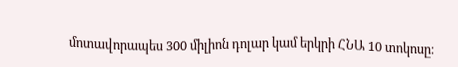մոտավորապես 300 միլիոն դոլար կամ երկրի ՀՆԱ 10 տոկոսը։